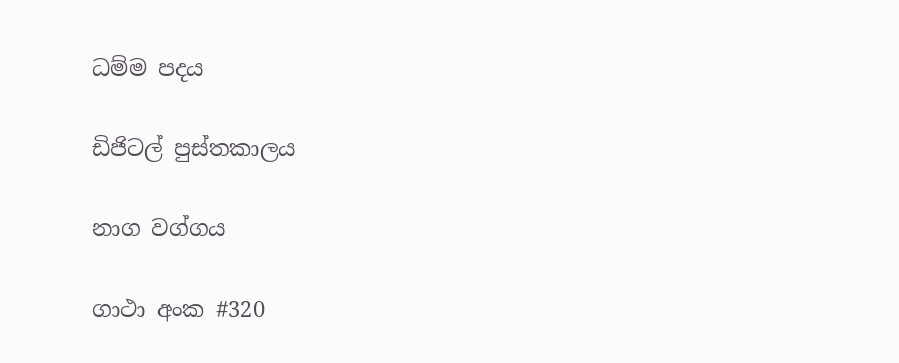ධම්ම පදය

ඩිජිටල් පුස්තකාලය

නාග වග්ගය

ගාථා අංක #320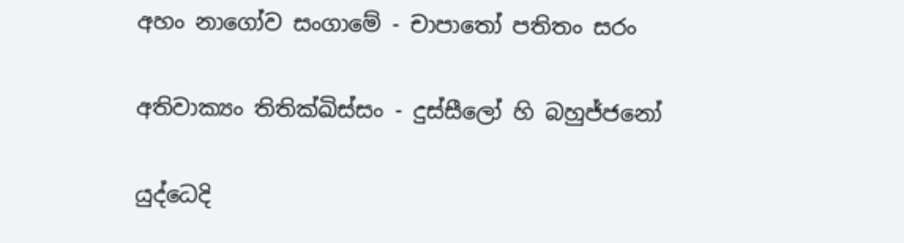අහං නාගෝව සංගාමේ - චාපාතෝ පතිතං සරං

අතිවාක්‍යං තිතික්ඛිස්සං - දුස්සීලෝ හි බහුජ්ජනෝ

යුද්ධෙදි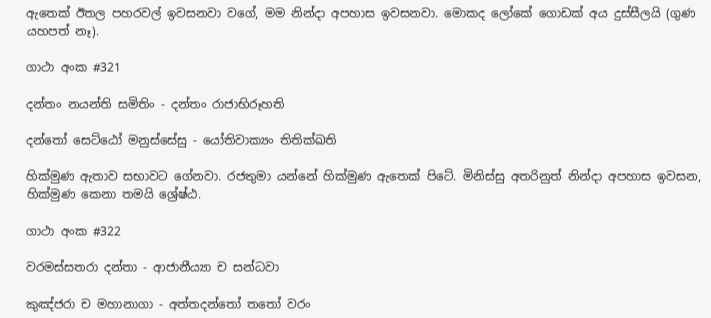ඇතෙක් ඊතල පහරවල් ඉවසනවා වගේ, මම නින්දා අපහාස ඉවසනවා. මොකද ලෝකේ ගොඩක් අය දුස්සීලයි (ගුණ යහපත් නෑ).

ගාථා අංක #321

දන්තං නයන්ති සමිතිං - දන්තං රාජාභිරූහති

දන්තෝ සෙට්ඨෝ මනුස්සේසු - යෝතිවාක්‍යං තිතික්ඛති

හික්මුණ ඇතාව සභාවට ගේනවා. රජතුමා යන්නේ හික්මුණ ඇතෙක් පිටේ. මිනිස්සු අතරිනුත් නින්දා අපහාස ඉවසන, හික්මුණ කෙනා තමයි ශ්‍රේෂ්ඨ.

ගාථා අංක #322

වරමස්සතරා දන්තා - ආජානීය්‍යා ච සන්ධවා

කුඤ්ජරා ච මහානාගා - අත්තදන්තෝ තතෝ වරං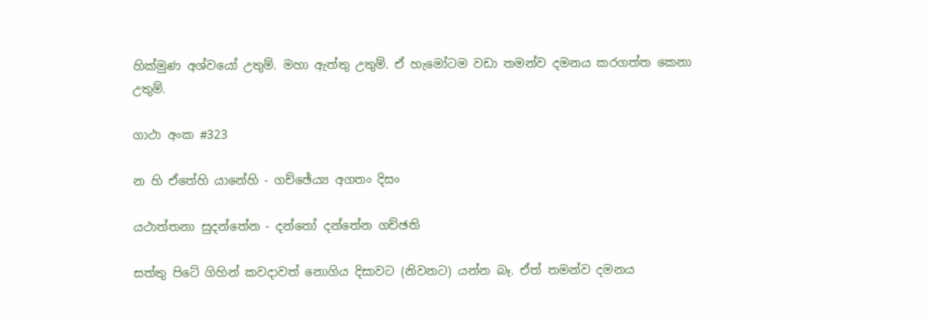හික්මුණ අශ්වයෝ උතුම්. මහා ඇත්තු උතුම්. ඒ හැමෝටම වඩා තමන්ව දමනය කරගත්ත කෙනා උතුම්.

ගාථා අංක #323

න හි ඒතේහි යානේහි - ගච්ඡේය්‍ය අගතං දිසං

යථාත්තනා සුදන්තේන - දන්තෝ දන්තේන ගච්ඡති

සත්තු පිටේ ගිහින් කවදාවත් නොගිය දිසාවට (නිවනට) යන්න බෑ. ඒත් තමන්ව දමනය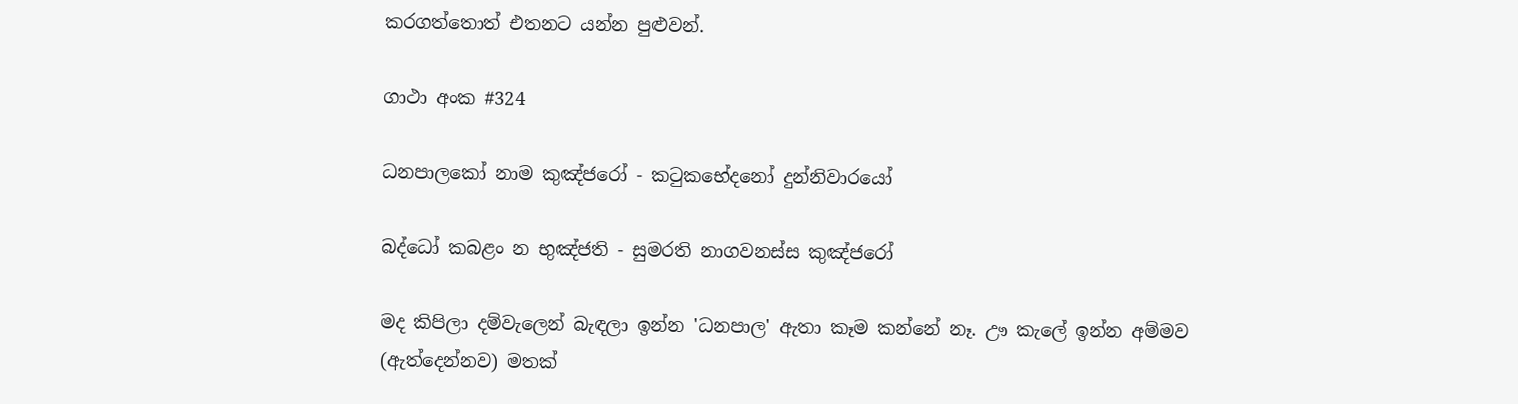කරගත්තොත් එතනට යන්න පුළුවන්.

ගාථා අංක #324

ධනපාලකෝ නාම කුඤ්ජරෝ - කටුකභේදනෝ දුන්නිවාරයෝ

බද්ධෝ කබළං න භුඤ්ජති - සුමරති නාගවනස්ස කුඤ්ජරෝ

මද කිපිලා දම්වැලෙන් බැඳලා ඉන්න 'ධනපාල' ඇතා කෑම කන්නේ නෑ. ඌ කැලේ ඉන්න අම්මව (ඇත්දෙන්නව) මතක්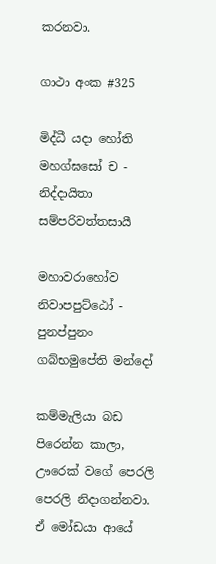කරනවා.

ගාථා අංක #325

මිද්ධී යදා හෝති මහග්ඝසෝ ච - නිද්දායිතා සම්පරිවත්තසායී

මහාවරාහෝව නිවාපපුට්ඨෝ - පුනප්පුනං ගබ්භමුපේති මන්දෝ

කම්මැලියා බඩ පිරෙන්න කාලා, ඌරෙක් වගේ පෙරලි පෙරලි නිදාගන්නවා. ඒ මෝඩයා ආයේ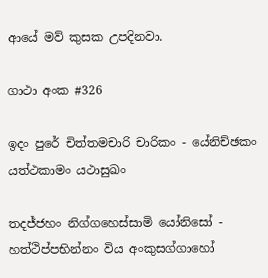ආයේ මව් කුසක උපදිනවා.

ගාථා අංක #326

ඉදං පුරේ චිත්තමචාරි චාරිකං - යේනිච්ඡකං යත්ථකාමං යථාසුඛං

තදජ්ජහං නිග්ගහෙස්සාමි යෝනිසෝ - හත්ථිප්පභින්නං විය අංකුසග්ගාහෝ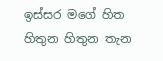ඉස්සර මගේ හිත හිතුන හිතුන තැන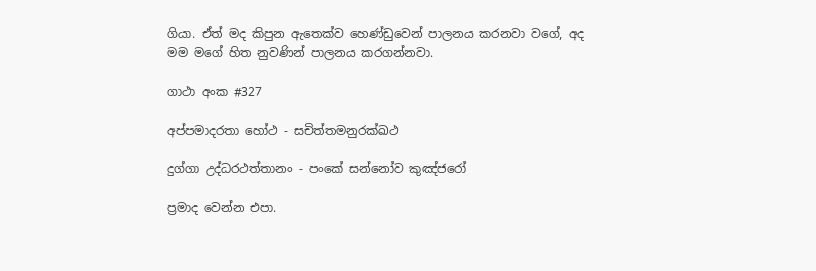ගියා. ඒත් මද කිපුන ඇතෙක්ව හෙණ්ඩුවෙන් පාලනය කරනවා වගේ, අද මම මගේ හිත නුවණින් පාලනය කරගන්නවා.

ගාථා අංක #327

අප්පමාදරතා හෝථ - සචිත්තමනුරක්ඛථ

දුග්ගා උද්ධරථත්තානං - පංකේ සන්නෝව කුඤ්ජරෝ

ප්‍රමාද වෙන්න එපා.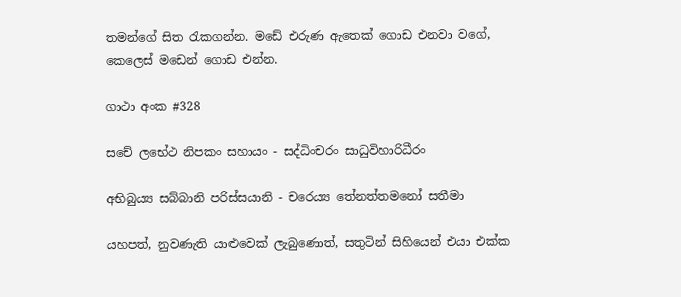තමන්ගේ සිත රැකගන්න. මඩේ එරුණ ඇතෙක් ගොඩ එනවා වගේ, කෙලෙස් මඩෙන් ගොඩ එන්න.

ගාථා අංක #328

සචේ ලභේථ නිපකං සහායං - සද්ධිංචරං සාධුවිහාරිධීරං

අභිබුය්‍ය සබ්බානි පරිස්සයානි - චරෙය්‍ය තේනත්තමනෝ සතීමා

යහපත්, නුවණැති යාළුවෙක් ලැබුණොත්, සතුටින් සිහියෙන් එයා එක්ක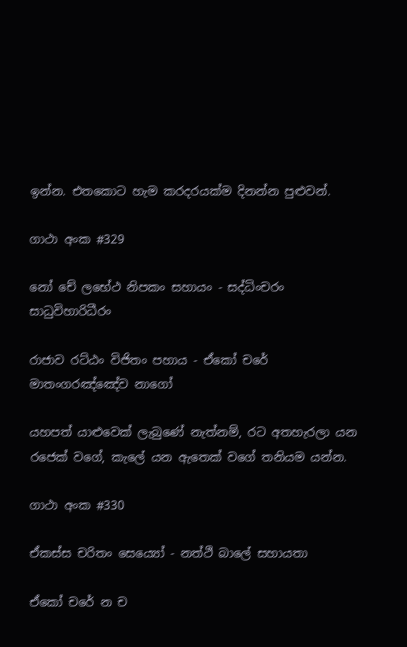ඉන්න. එතකොට හැම කරදරයක්ම දිනන්න පුළුවන්.

ගාථා අංක #329

නෝ චේ ලභේථ නිපකං සහායං - සද්ධිංචරං සාධුවිහාරිධීරං

රාජාව රට්ඨං විජිතං පහාය - ඒකෝ චරේ මාතංගරඤ්ඤේව නාගෝ

යහපත් යාළුවෙක් ලැබුණේ නැත්නම්, රට අතහැරලා යන රජෙක් වගේ, කැලේ යන ඇතෙක් වගේ තනියම යන්න.

ගාථා අංක #330

ඒකස්ස චරිතං සෙය්‍යෝ - නත්ථි බාලේ සහායතා

ඒකෝ චරේ න ච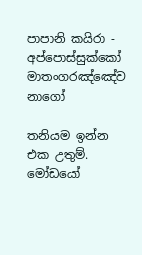පාපානි කයිරා - අප්පොස්සුක්කෝ මාතංගරඤ්ඤේව නාගෝ

තනියම ඉන්න එක උතුම්. මෝඩයෝ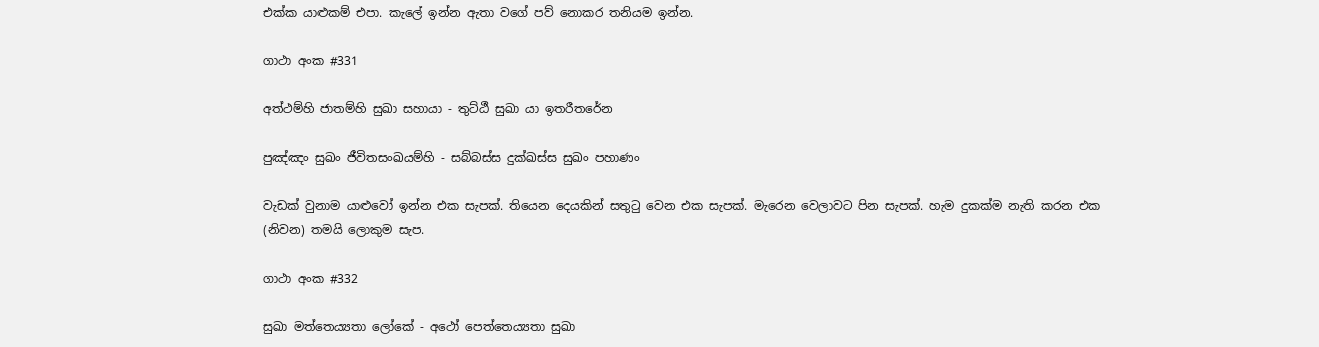එක්ක යාළුකම් එපා. කැලේ ඉන්න ඇතා වගේ පව් නොකර තනියම ඉන්න.

ගාථා අංක #331

අත්ථම්හි ජාතම්හි සුඛා සහායා - තුට්ඨී සුඛා යා ඉතරීතරේන

පුඤ්ඤං සුඛං ජීවිතසංඛයම්හි - සබ්බස්ස දුක්ඛස්ස සුඛං පහාණං

වැඩක් වුනාම යාළුවෝ ඉන්න එක සැපක්. තියෙන දෙයකින් සතුටු වෙන එක සැපක්. මැරෙන වෙලාවට පින සැපක්. හැම දුකක්ම නැති කරන එක (නිවන) තමයි ලොකුම සැප.

ගාථා අංක #332

සුඛා මත්තෙය්‍යතා ලෝකේ - අථෝ පෙත්තෙය්‍යතා සුඛා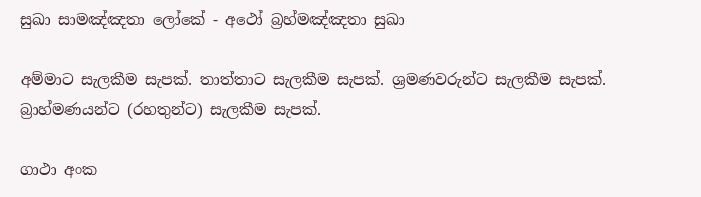සුඛා සාමඤ්ඤතා ලෝකේ - අථෝ බ්‍රහ්මඤ්ඤතා සුඛා

අම්මාට සැලකීම සැපක්. තාත්තාට සැලකීම සැපක්. ශ්‍රමණවරුන්ට සැලකීම සැපක්. බ්‍රාහ්මණයන්ට (රහතුන්ට) සැලකීම සැපක්.

ගාථා අංක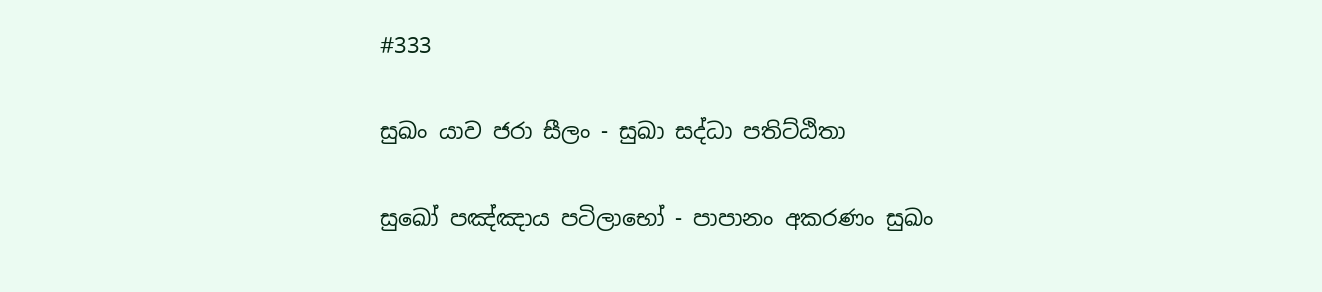#333

සුඛං යාව ජරා සීලං - සුඛා සද්ධා පතිට්ඨිතා

සුඛෝ පඤ්ඤාය පටිලාභෝ - පාපානං අකරණං සුඛං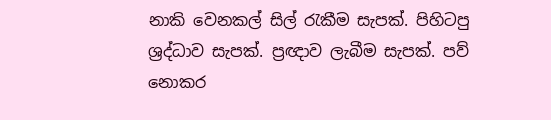නාකි වෙනකල් සිල් රැකීම සැපක්. පිහිටපු ශ්‍රද්ධාව සැපක්. ප්‍රඥාව ලැබීම සැපක්. පව් නොකර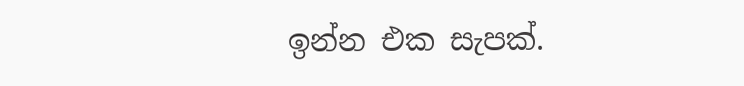ඉන්න එක සැපක්.